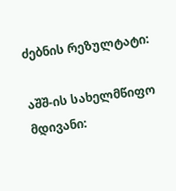ძებნის რეზულტატი:

აშშ-ის სახელმწიფო მდივანი: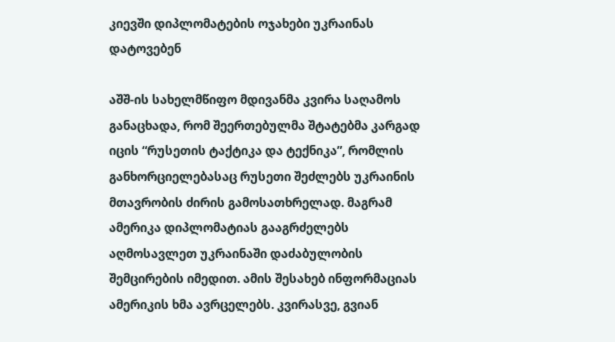კიევში დიპლომატების ოჯახები უკრაინას დატოვებენ

აშშ-ის სახელმწიფო მდივანმა კვირა საღამოს განაცხადა, რომ შეერთებულმა შტატებმა კარგად იცის “რუსეთის ტაქტიკა და ტექნიკა”, რომლის განხორციელებასაც რუსეთი შეძლებს უკრაინის მთავრობის ძირის გამოსათხრელად. მაგრამ ამერიკა დიპლომატიას გააგრძელებს აღმოსავლეთ უკრაინაში დაძაბულობის შემცირების იმედით. ამის შესახებ ინფორმაციას ამერიკის ხმა ავრცელებს. კვირასვე, გვიან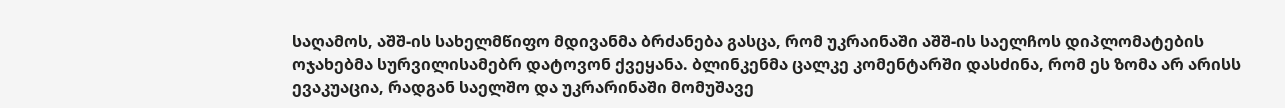საღამოს, აშშ-ის სახელმწიფო მდივანმა ბრძანება გასცა, რომ უკრაინაში აშშ-ის საელჩოს დიპლომატების ოჯახებმა სურვილისამებრ დატოვონ ქვეყანა. ბლინკენმა ცალკე კომენტარში დასძინა, რომ ეს ზომა არ არისს ევაკუაცია, რადგან საელშო და უკრარინაში მომუშავე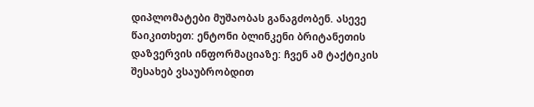დიპლომატები მუშაობას განაგძობენ. ასევე წაიკითხეთ: ენტონი ბლინკენი ბრიტანეთის დაზვერვის ინფორმაციაზე: ჩვენ ამ ტაქტიკის შესახებ ვსაუბრობდით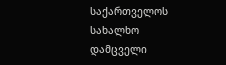საქართველოს სახალხო დამცველი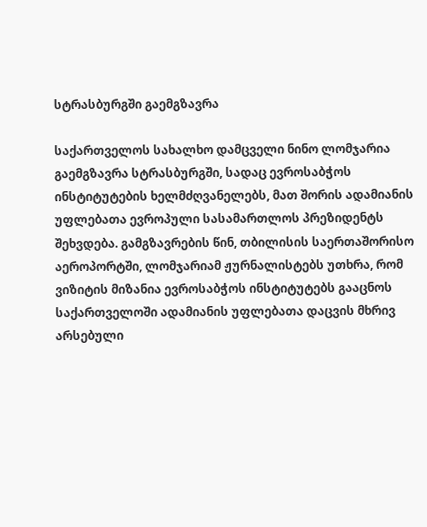სტრასბურგში გაემგზავრა

საქართველოს სახალხო დამცველი ნინო ლომჯარია გაემგზავრა სტრასბურგში, სადაც ევროსაბჭოს ინსტიტუტების ხელმძღვანელებს, მათ შორის ადამიანის უფლებათა ევროპული სასამართლოს პრეზიდენტს შეხვდება. გამგზავრების წინ, თბილისის საერთაშორისო აეროპორტში, ლომჯარიამ ჟურნალისტებს უთხრა, რომ ვიზიტის მიზანია ევროსაბჭოს ინსტიტუტებს გააცნოს საქართველოში ადამიანის უფლებათა დაცვის მხრივ არსებული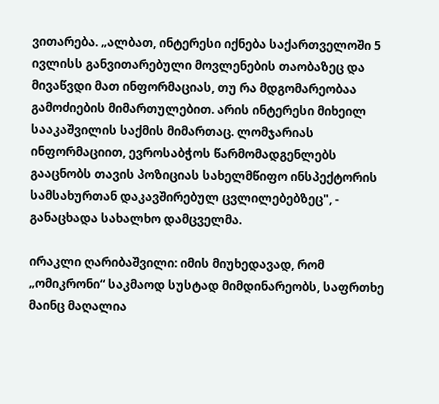ვითარება. „ალბათ, ინტერესი იქნება საქართველოში 5 ივლისს განვითარებული მოვლენების თაობაზეც და მივაწვდი მათ ინფორმაციას, თუ რა მდგომარეობაა გამოძიების მიმართულებით. არის ინტერესი მიხეილ სააკაშვილის საქმის მიმართაც. ლომჯარიას ინფორმაციით, ევროსაბჭოს წარმომადგენლებს გააცნობს თავის პოზიციას სახელმწიფო ინსპექტორის სამსახურთან დაკავშირებულ ცვლილებებზეც", - განაცხადა სახალხო დამცველმა.

ირაკლი ღარიბაშვილი: იმის მიუხედავად, რომ „ომიკრონი“ საკმაოდ სუსტად მიმდინარეობს, საფრთხე მაინც მაღალია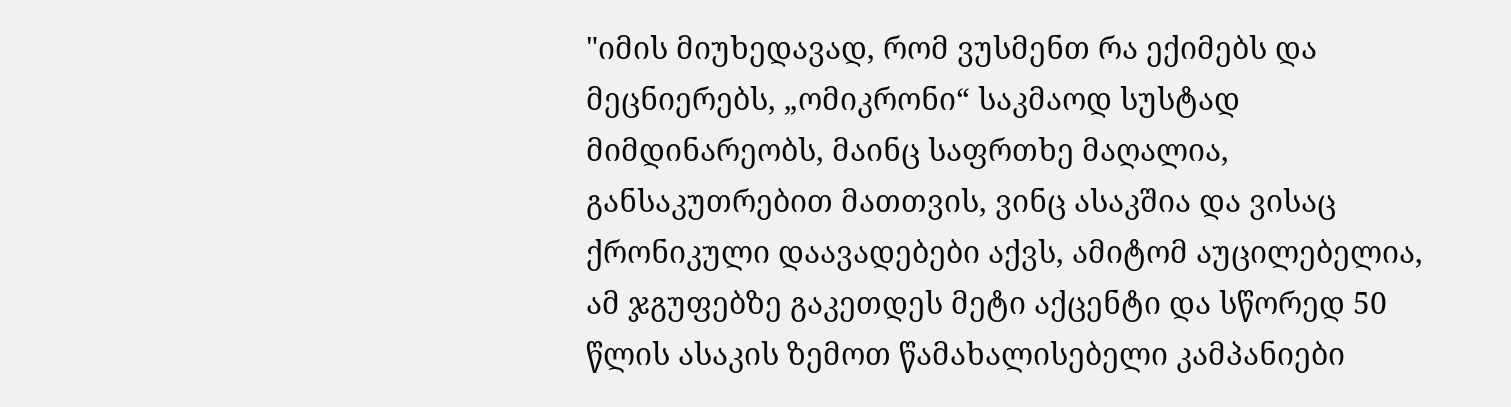"იმის მიუხედავად, რომ ვუსმენთ რა ექიმებს და მეცნიერებს, „ომიკრონი“ საკმაოდ სუსტად მიმდინარეობს, მაინც საფრთხე მაღალია, განსაკუთრებით მათთვის, ვინც ასაკშია და ვისაც ქრონიკული დაავადებები აქვს, ამიტომ აუცილებელია, ამ ჯგუფებზე გაკეთდეს მეტი აქცენტი და სწორედ 50 წლის ასაკის ზემოთ წამახალისებელი კამპანიები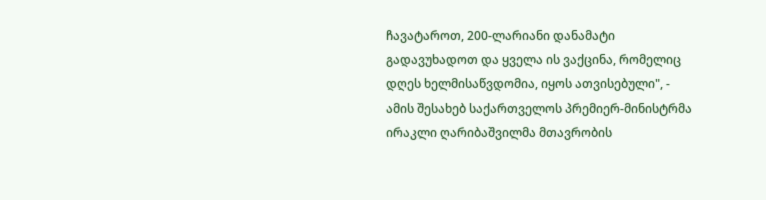ჩავატაროთ, 200-ლარიანი დანამატი გადავუხადოთ და ყველა ის ვაქცინა, რომელიც დღეს ხელმისაწვდომია, იყოს ათვისებული", - ამის შესახებ საქართველოს პრემიერ-მინისტრმა ირაკლი ღარიბაშვილმა მთავრობის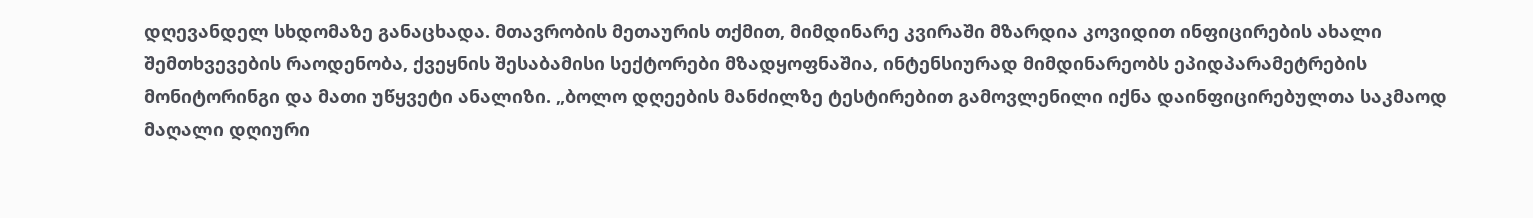დღევანდელ სხდომაზე განაცხადა. მთავრობის მეთაურის თქმით, მიმდინარე კვირაში მზარდია კოვიდით ინფიცირების ახალი შემთხვევების რაოდენობა, ქვეყნის შესაბამისი სექტორები მზადყოფნაშია, ინტენსიურად მიმდინარეობს ეპიდპარამეტრების მონიტორინგი და მათი უწყვეტი ანალიზი. „ბოლო დღეების მანძილზე ტესტირებით გამოვლენილი იქნა დაინფიცირებულთა საკმაოდ მაღალი დღიური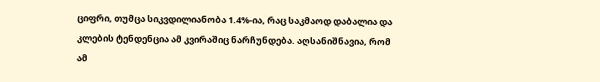ციფრი, თუმცა სიკვდილიანობა 1.4%-ია, რაც საკმაოდ დაბალია და კლების ტენდენცია ამ კვირაშიც ნარჩუნდება. აღსანიშნავია, რომ ამ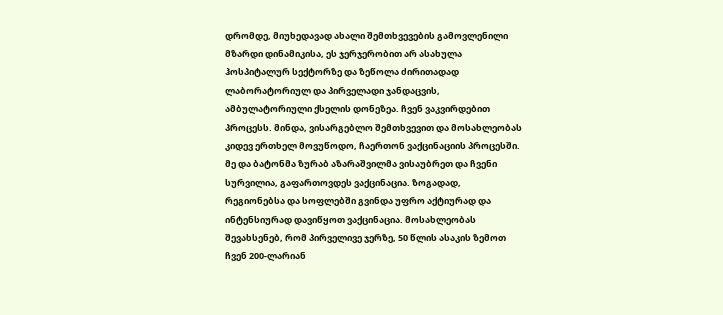დრომდე, მიუხედავად ახალი შემთხვევების გამოვლენილი მზარდი დინამიკისა, ეს ჯერჯერობით არ ასახულა ჰოსპიტალურ სექტორზე და ზეწოლა ძირითადად ლაბორატორიულ და პირველადი ჯანდაცვის, ამბულატორიული ქსელის დონეზეა. ჩვენ ვაკვირდებით პროცესს. მინდა, ვისარგებლო შემთხვევით და მოსახლეობას კიდევ ერთხელ მოვუწოდო, ჩაერთონ ვაქცინაციის პროცესში. მე და ბატონმა ზურაბ აზარაშვილმა ვისაუბრეთ და ჩვენი სურვილია, გაფართოვდეს ვაქცინაცია. ზოგადად, რეგიონებსა და სოფლებში გვინდა უფრო აქტიურად და ინტენსიურად დავიწყოთ ვაქცინაცია. მოსახლეობას შევახსენებ, რომ პირველივე ჯერზე, 50 წლის ასაკის ზემოთ ჩვენ 200-ლარიან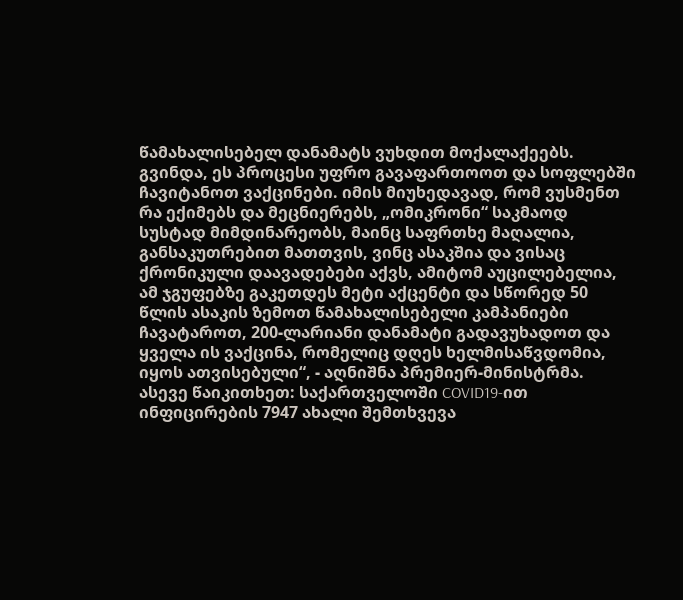წამახალისებელ დანამატს ვუხდით მოქალაქეებს. გვინდა, ეს პროცესი უფრო გავაფართოოთ და სოფლებში ჩავიტანოთ ვაქცინები. იმის მიუხედავად, რომ ვუსმენთ რა ექიმებს და მეცნიერებს, „ომიკრონი“ საკმაოდ სუსტად მიმდინარეობს, მაინც საფრთხე მაღალია, განსაკუთრებით მათთვის, ვინც ასაკშია და ვისაც ქრონიკული დაავადებები აქვს, ამიტომ აუცილებელია, ამ ჯგუფებზე გაკეთდეს მეტი აქცენტი და სწორედ 50 წლის ასაკის ზემოთ წამახალისებელი კამპანიები ჩავატაროთ, 200-ლარიანი დანამატი გადავუხადოთ და ყველა ის ვაქცინა, რომელიც დღეს ხელმისაწვდომია, იყოს ათვისებული“, - აღნიშნა პრემიერ-მინისტრმა. ასევე წაიკითხეთ: საქართველოში COVID19-ით ინფიცირების 7947 ახალი შემთხვევა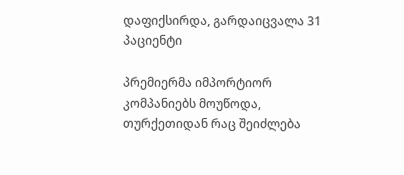დაფიქსირდა, გარდაიცვალა 31 პაციენტი

პრემიერმა იმპორტიორ კომპანიებს მოუწოდა, თურქეთიდან რაც შეიძლება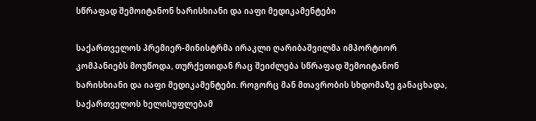სწრაფად შემოიტანონ ხარისხიანი და იაფი მედიკამენტები

საქართველოს პრემიერ-მინისტრმა ირაკლი ღარიბაშვილმა იმპორტიორ კომპანიებს მოუწოდა, თურქეთიდან რაც შეიძლება სწრაფად შემოიტანონ ხარისხიანი და იაფი მედიკამენტები. როგორც მან მთავრობის სხდომაზე განაცხადა, საქართველოს ხელისუფლებამ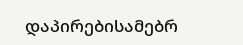დაპირებისამებრ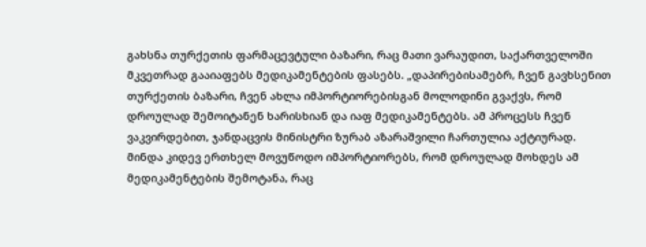გახსნა თურქეთის ფარმაცევტული ბაზარი, რაც მათი ვარაუდით, საქართველოში მკვეთრად გააიაფებს მედიკამენტების ფასებს. „დაპირებისამებრ, ჩვენ გავხსენით თურქეთის ბაზარი, ჩვენ ახლა იმპორტიორებისგან მოლოდინი გვაქვს, რომ დროულად შემოიტანენ ხარისხიან და იაფ მედიკამენტებს. ამ პროცესს ჩვენ ვაკვირდებით, ჯანდაცვის მინისტრი ზურაბ აზარაშვილი ჩართულია აქტიურად. მინდა კიდევ ერთხელ მოვუწოდო იმპორტიორებს, რომ დროულად მოხდეს ამ მედიკამენტების შემოტანა, რაც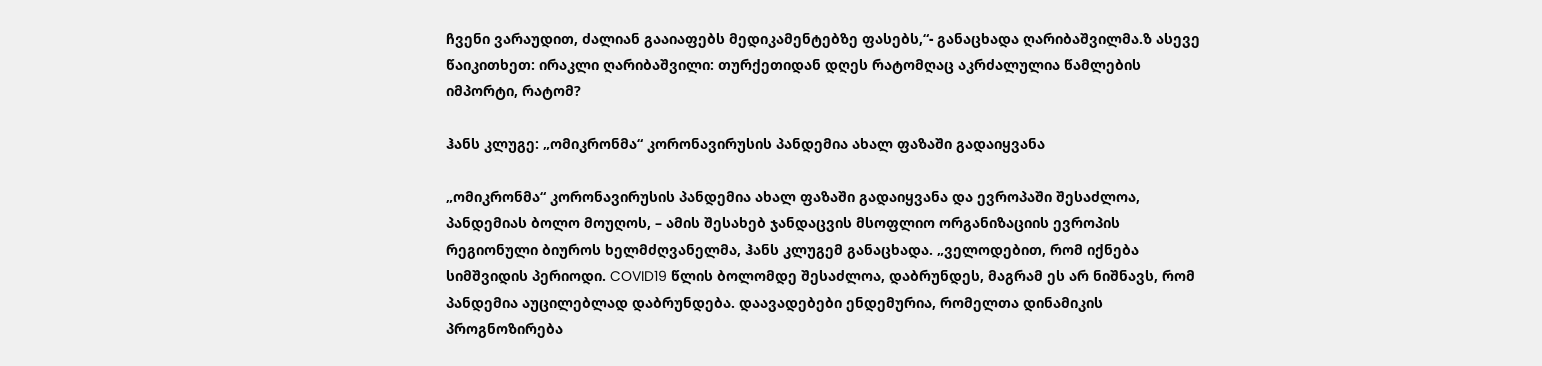ჩვენი ვარაუდით, ძალიან გააიაფებს მედიკამენტებზე ფასებს,“- განაცხადა ღარიბაშვილმა.ზ ასევე წაიკითხეთ: ირაკლი ღარიბაშვილი: თურქეთიდან დღეს რატომღაც აკრძალულია წამლების იმპორტი, რატომ?

ჰანს კლუგე: „ომიკრონმა“ კორონავირუსის პანდემია ახალ ფაზაში გადაიყვანა

„ომიკრონმა“ კორონავირუსის პანდემია ახალ ფაზაში გადაიყვანა და ევროპაში შესაძლოა, პანდემიას ბოლო მოუღოს, – ამის შესახებ ჯანდაცვის მსოფლიო ორგანიზაციის ევროპის რეგიონული ბიუროს ხელმძღვანელმა, ჰანს კლუგემ განაცხადა. „ველოდებით, რომ იქნება სიმშვიდის პერიოდი. COVID19 წლის ბოლომდე შესაძლოა, დაბრუნდეს, მაგრამ ეს არ ნიშნავს, რომ პანდემია აუცილებლად დაბრუნდება. დაავადებები ენდემურია, რომელთა დინამიკის პროგნოზირება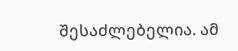შესაძლებელია. ამ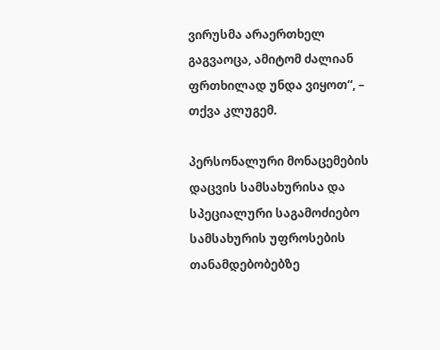ვირუსმა არაერთხელ გაგვაოცა, ამიტომ ძალიან ფრთხილად უნდა ვიყოთ“, – თქვა კლუგემ.

პერსონალური მონაცემების დაცვის სამსახურისა და სპეციალური საგამოძიებო სამსახურის უფროსების თანამდებობებზე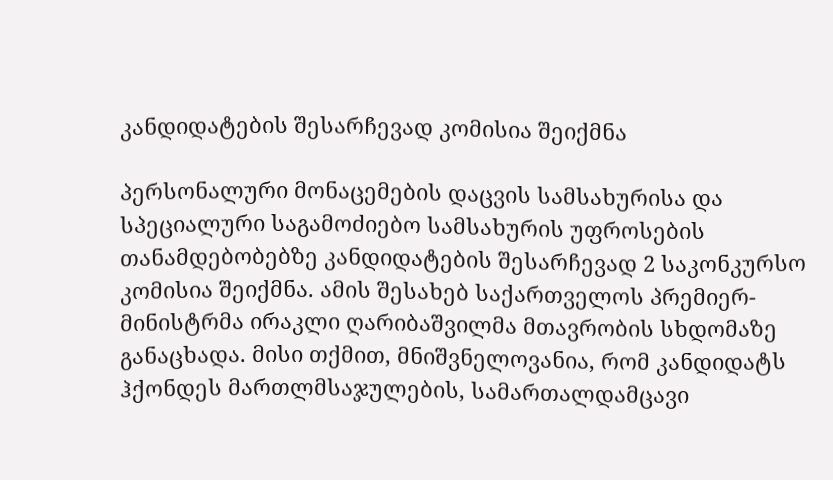კანდიდატების შესარჩევად კომისია შეიქმნა

პერსონალური მონაცემების დაცვის სამსახურისა და სპეციალური საგამოძიებო სამსახურის უფროსების თანამდებობებზე კანდიდატების შესარჩევად 2 საკონკურსო კომისია შეიქმნა. ამის შესახებ საქართველოს პრემიერ-მინისტრმა ირაკლი ღარიბაშვილმა მთავრობის სხდომაზე განაცხადა. მისი თქმით, მნიშვნელოვანია, რომ კანდიდატს ჰქონდეს მართლმსაჯულების, სამართალდამცავი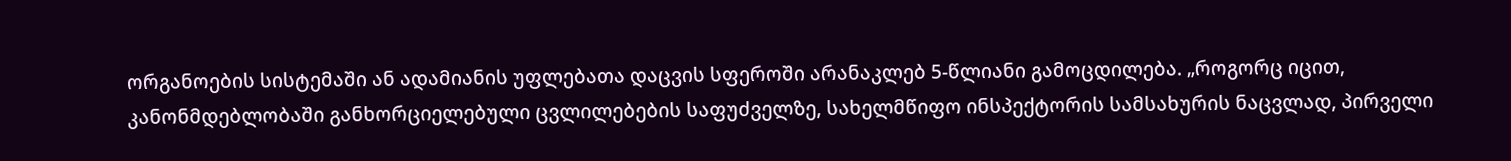ორგანოების სისტემაში ან ადამიანის უფლებათა დაცვის სფეროში არანაკლებ 5-წლიანი გამოცდილება. „როგორც იცით, კანონმდებლობაში განხორციელებული ცვლილებების საფუძველზე, სახელმწიფო ინსპექტორის სამსახურის ნაცვლად, პირველი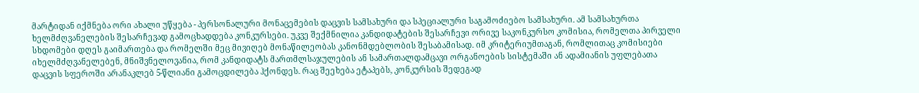მარტიდან იქმნება ორი ახალი უწყება - პერსონალური მონაცემების დაცვის სამსახური და სპეციალური საგამოძიებო სამსახური. ამ სამსახურთა ხელმძღვანელების შესარჩევად გამოცხადდება კონკურსები. უკვე შექმნილია კანდიდატების შესარჩევი ორივე საკონკურსო კომისია, რომელთა პირველი სხდომები დღეს გაიმართება და რომელში მეც მივიღებ მონაწილეობას კანონმდებლობის შესაბამისად. იმ კრიტერიუმთაგან, რომლითაც კომისიები იხელმძღვანელებენ, მნიშვნელოვანია, რომ კანდიდატს მართმლსაჯულების ან სამართალდამცავი ორგანოების სისტემაში ან ადამიანის უფლებათა დაცვის სფეროში არანაკლებ 5-წლიანი გამოცდილება ჰქონდეს. რაც შეეხება ეტაპებს, კონკურსის შედეგად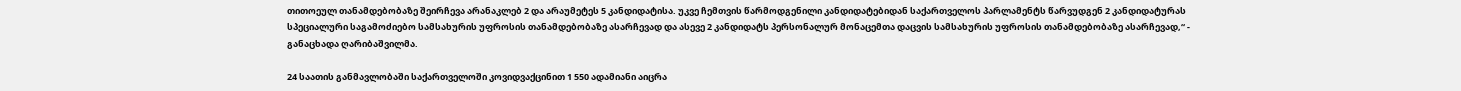თითოეულ თანამდებობაზე შეირჩევა არანაკლებ 2 და არაუმეტეს 5 კანდიდატისა. უკვე ჩემთვის წარმოდგენილი კანდიდატებიდან საქართველოს პარლამენტს წარვუდგენ 2 კანდიდატურას სპეციალური საგამოძიებო სამსახურის უფროსის თანამდებობაზე ასარჩევად და ასევე 2 კანდიდატს პერსონალურ მონაცემთა დაცვის სამსახურის უფროსის თანამდებობაზე ასარჩევად,“ - განაცხადა ღარიბაშვილმა.

24 საათის განმავლობაში საქართველოში კოვიდვაქცინით 1 550 ადამიანი აიცრა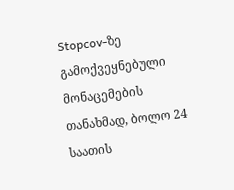Stopcov-ზე გამოქვეყნებული მონაცემების თანახმად, ბოლო 24 საათის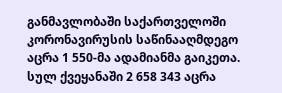განმავლობაში საქართველოში კორონავირუსის საწინააღმდეგო აცრა 1 550-მა ადამიანმა გაიკეთა. სულ ქვეყანაში 2 658 343 აცრა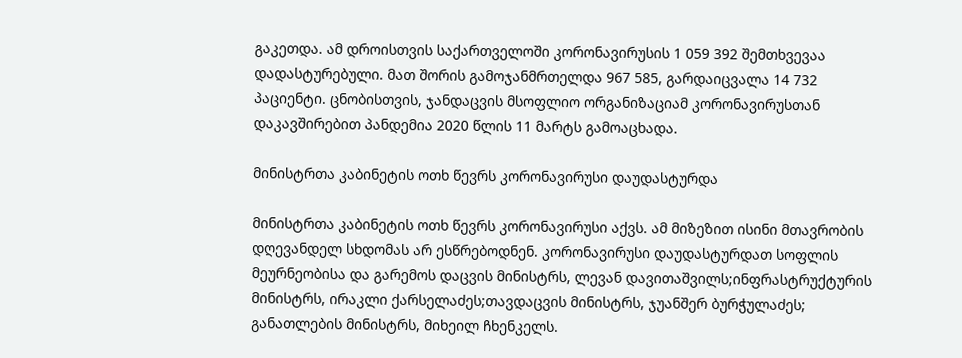გაკეთდა. ამ დროისთვის საქართველოში კორონავირუსის 1 059 392 შემთხვევაა დადასტურებული. მათ შორის გამოჯანმრთელდა 967 585, გარდაიცვალა 14 732 პაციენტი. ცნობისთვის, ჯანდაცვის მსოფლიო ორგანიზაციამ კორონავირუსთან დაკავშირებით პანდემია 2020 წლის 11 მარტს გამოაცხადა.

მინისტრთა კაბინეტის ოთხ წევრს კორონავირუსი დაუდასტურდა

მინისტრთა კაბინეტის ოთხ წევრს კორონავირუსი აქვს. ამ მიზეზით ისინი მთავრობის დღევანდელ სხდომას არ ესწრებოდნენ. კორონავირუსი დაუდასტურდათ სოფლის მეურნეობისა და გარემოს დაცვის მინისტრს, ლევან დავითაშვილს;ინფრასტრუქტურის მინისტრს, ირაკლი ქარსელაძეს;თავდაცვის მინისტრს, ჯუანშერ ბურჭულაძეს; განათლების მინისტრს, მიხეილ ჩხენკელს.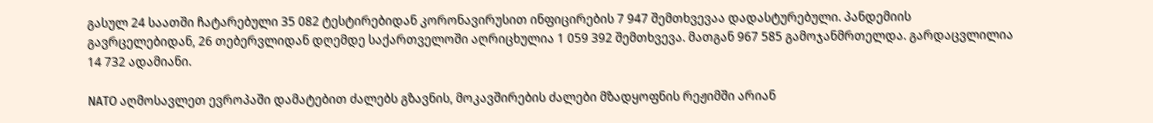გასულ 24 საათში ჩატარებული 35 082 ტესტირებიდან კორონავირუსით ინფიცირების 7 947 შემთხვევაა დადასტურებული. პანდემიის გავრცელებიდან, 26 თებერვლიდან დღემდე საქართველოში აღრიცხულია 1 059 392 შემთხვევა. მათგან 967 585 გამოჯანმრთელდა. გარდაცვლილია 14 732 ადამიანი.

NATO აღმოსავლეთ ევროპაში დამატებით ძალებს გზავნის, მოკავშირების ძალები მზადყოფნის რეჟიმში არიან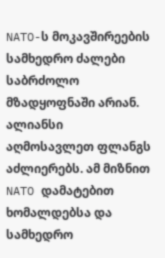NATO-ს მოკავშირეების სამხედრო ძალები საბრძოლო მზადყოფნაში არიან. ალიანსი აღმოსავლეთ ფლანგს აძლიერებს. ამ მიზნით NATO დამატებით ხომალდებსა და სამხედრო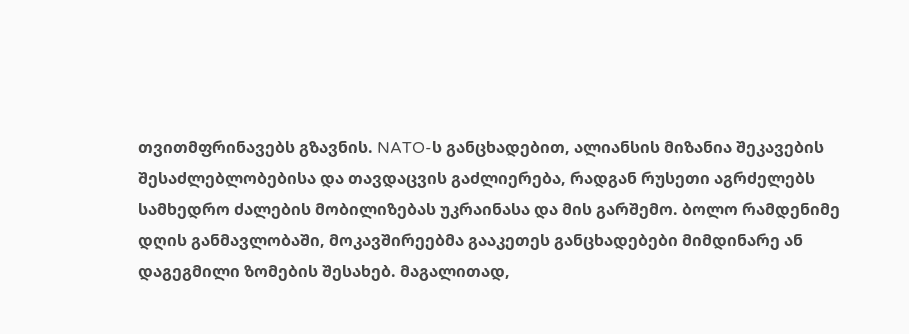თვითმფრინავებს გზავნის. NATO-ს განცხადებით, ალიანსის მიზანია შეკავების შესაძლებლობებისა და თავდაცვის გაძლიერება, რადგან რუსეთი აგრძელებს სამხედრო ძალების მობილიზებას უკრაინასა და მის გარშემო. ბოლო რამდენიმე დღის განმავლობაში, მოკავშირეებმა გააკეთეს განცხადებები მიმდინარე ან დაგეგმილი ზომების შესახებ. მაგალითად,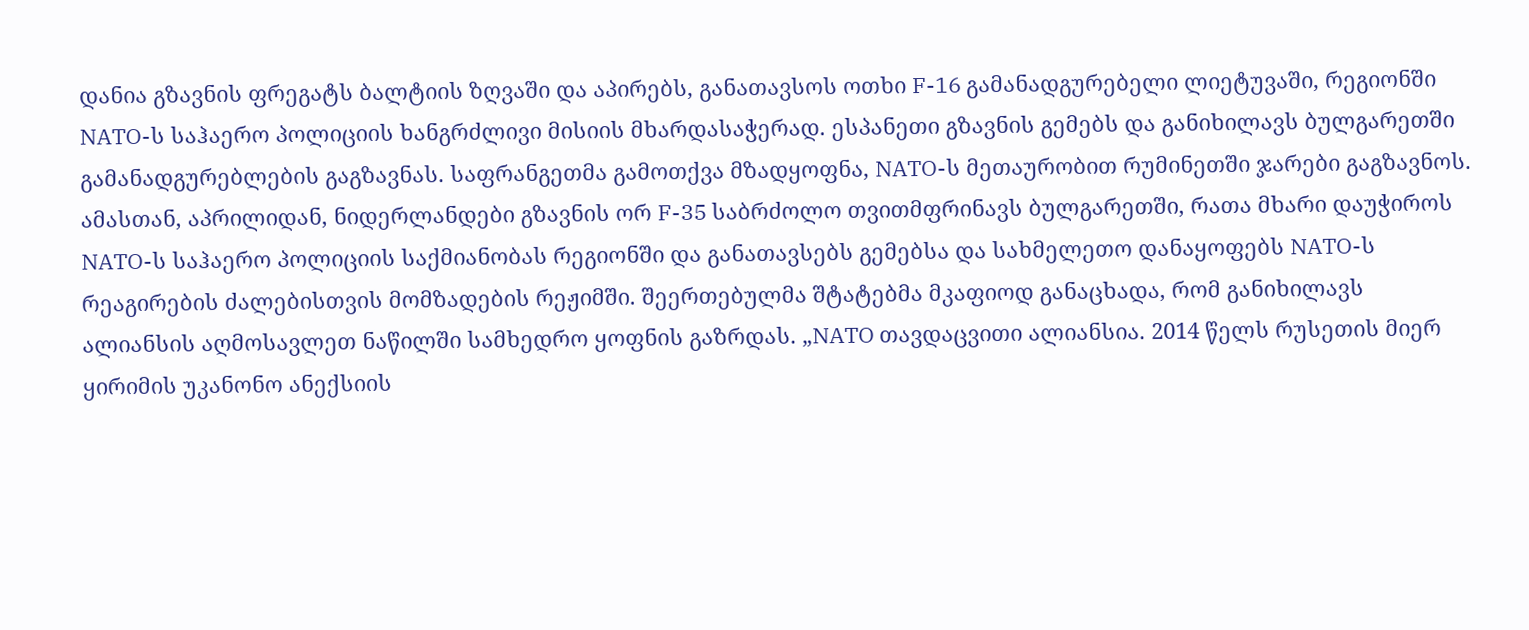დანია გზავნის ფრეგატს ბალტიის ზღვაში და აპირებს, განათავსოს ოთხი F-16 გამანადგურებელი ლიეტუვაში, რეგიონში NATO-ს საჰაერო პოლიციის ხანგრძლივი მისიის მხარდასაჭერად. ესპანეთი გზავნის გემებს და განიხილავს ბულგარეთში გამანადგურებლების გაგზავნას. საფრანგეთმა გამოთქვა მზადყოფნა, NATO-ს მეთაურობით რუმინეთში ჯარები გაგზავნოს. ამასთან, აპრილიდან, ნიდერლანდები გზავნის ორ F-35 საბრძოლო თვითმფრინავს ბულგარეთში, რათა მხარი დაუჭიროს NATO-ს საჰაერო პოლიციის საქმიანობას რეგიონში და განათავსებს გემებსა და სახმელეთო დანაყოფებს NATO-ს რეაგირების ძალებისთვის მომზადების რეჟიმში. შეერთებულმა შტატებმა მკაფიოდ განაცხადა, რომ განიხილავს ალიანსის აღმოსავლეთ ნაწილში სამხედრო ყოფნის გაზრდას. „NATO თავდაცვითი ალიანსია. 2014 წელს რუსეთის მიერ ყირიმის უკანონო ანექსიის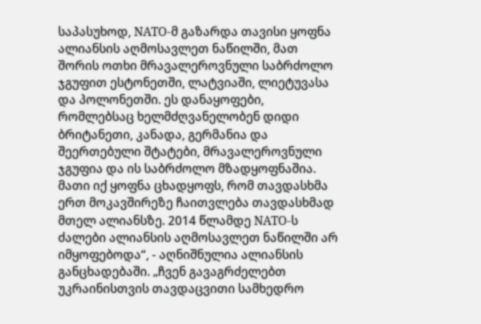საპასუხოდ, NATO-მ გაზარდა თავისი ყოფნა ალიანსის აღმოსავლეთ ნაწილში, მათ შორის ოთხი მრავალეროვნული საბრძოლო ჯგუფით ესტონეთში, ლატვიაში, ლიეტუვასა და პოლონეთში. ეს დანაყოფები, რომლებსაც ხელმძღვანელობენ დიდი ბრიტანეთი, კანადა, გერმანია და შეერთებული შტატები, მრავალეროვნული ჯგუფია და ის საბრძოლო მზადყოფნაშია. მათი იქ ყოფნა ცხადყოფს, რომ თავდასხმა ერთ მოკავშირეზე ჩაითვლება თავდასხმად მთელ ალიანსზე. 2014 წლამდე NATO-ს ძალები ალიანსის აღმოსავლეთ ნაწილში არ იმყოფებოდა“, - აღნიშნულია ალიანსის განცხადებაში. „ჩვენ გავაგრძელებთ უკრაინისთვის თავდაცვითი სამხედრო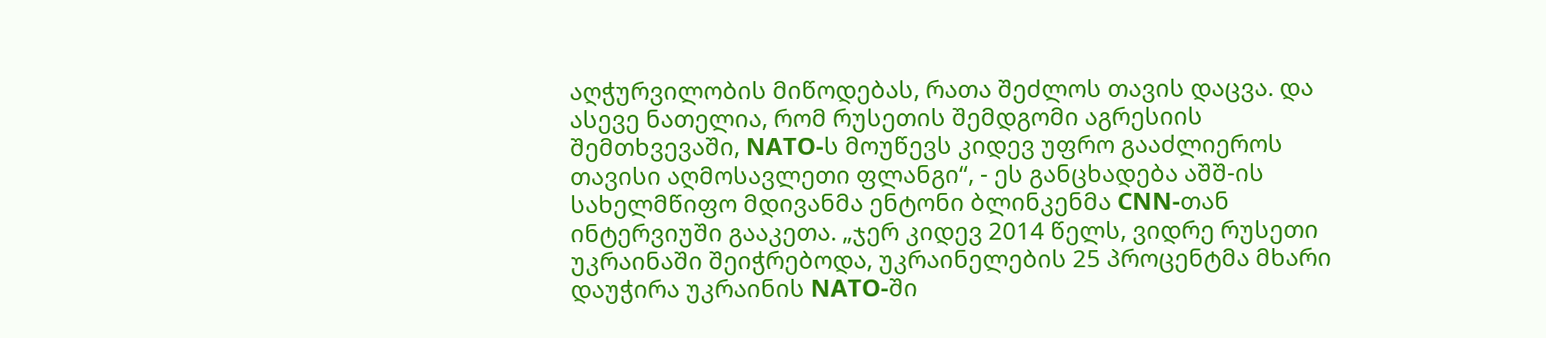აღჭურვილობის მიწოდებას, რათა შეძლოს თავის დაცვა. და ასევე ნათელია, რომ რუსეთის შემდგომი აგრესიის შემთხვევაში, NATO-ს მოუწევს კიდევ უფრო გააძლიეროს თავისი აღმოსავლეთი ფლანგი“, - ეს განცხადება აშშ-ის სახელმწიფო მდივანმა ენტონი ბლინკენმა CNN-თან ინტერვიუში გააკეთა. „ჯერ კიდევ 2014 წელს, ვიდრე რუსეთი უკრაინაში შეიჭრებოდა, უკრაინელების 25 პროცენტმა მხარი დაუჭირა უკრაინის NATO-ში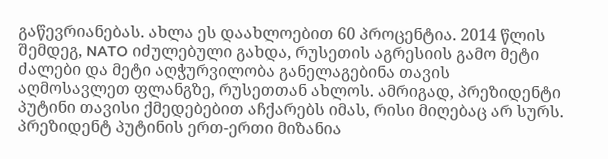გაწევრიანებას. ახლა ეს დაახლოებით 60 პროცენტია. 2014 წლის შემდეგ, NATO იძულებული გახდა, რუსეთის აგრესიის გამო მეტი ძალები და მეტი აღჭურვილობა განელაგებინა თავის აღმოსავლეთ ფლანგზე, რუსეთთან ახლოს. ამრიგად, პრეზიდენტი პუტინი თავისი ქმედებებით აჩქარებს იმას, რისი მიღებაც არ სურს. პრეზიდენტ პუტინის ერთ-ერთი მიზანია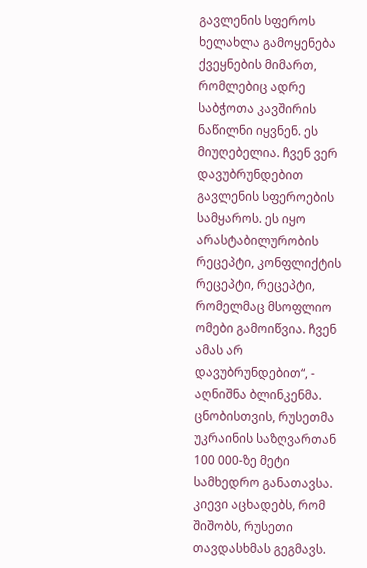გავლენის სფეროს ხელახლა გამოყენება ქვეყნების მიმართ, რომლებიც ადრე საბჭოთა კავშირის ნაწილნი იყვნენ. ეს მიუღებელია. ჩვენ ვერ დავუბრუნდებით გავლენის სფეროების სამყაროს. ეს იყო არასტაბილურობის რეცეპტი, კონფლიქტის რეცეპტი, რეცეპტი, რომელმაც მსოფლიო ომები გამოიწვია. ჩვენ ამას არ დავუბრუნდებით“, - აღნიშნა ბლინკენმა. ცნობისთვის, რუსეთმა უკრაინის საზღვართან 100 000-ზე მეტი სამხედრო განათავსა. კიევი აცხადებს, რომ შიშობს, რუსეთი თავდასხმას გეგმავს.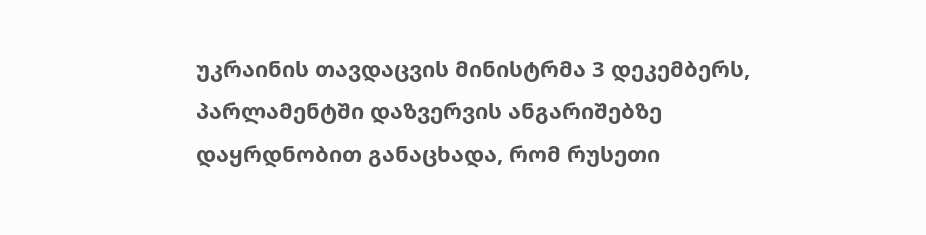უკრაინის თავდაცვის მინისტრმა 3 დეკემბერს, პარლამენტში დაზვერვის ანგარიშებზე დაყრდნობით განაცხადა, რომ რუსეთი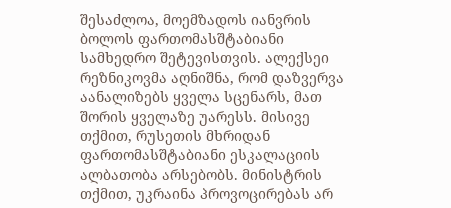შესაძლოა, მოემზადოს იანვრის ბოლოს ფართომასშტაბიანი სამხედრო შეტევისთვის. ალექსეი რეზნიკოვმა აღნიშნა, რომ დაზვერვა აანალიზებს ყველა სცენარს, მათ შორის ყველაზე უარესს. მისივე თქმით, რუსეთის მხრიდან ფართომასშტაბიანი ესკალაციის ალბათობა არსებობს. მინისტრის თქმით, უკრაინა პროვოცირებას არ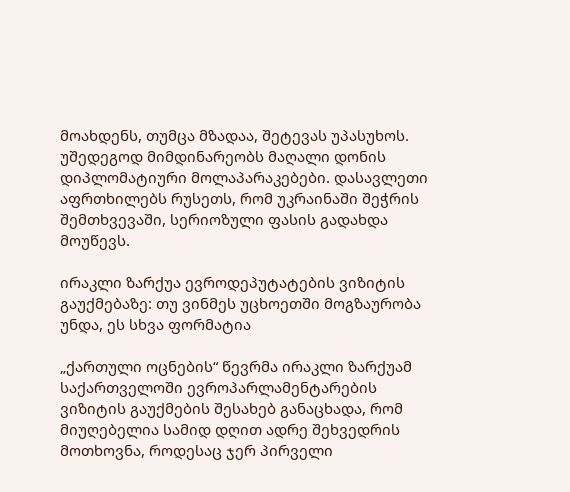მოახდენს, თუმცა მზადაა, შეტევას უპასუხოს. უშედეგოდ მიმდინარეობს მაღალი დონის დიპლომატიური მოლაპარაკებები. დასავლეთი აფრთხილებს რუსეთს, რომ უკრაინაში შეჭრის შემთხვევაში, სერიოზული ფასის გადახდა მოუწევს.

ირაკლი ზარქუა ევროდეპუტატების ვიზიტის გაუქმებაზე: თუ ვინმეს უცხოეთში მოგზაურობა უნდა, ეს სხვა ფორმატია

„ქართული ოცნების“ წევრმა ირაკლი ზარქუამ საქართველოში ევროპარლამენტარების ვიზიტის გაუქმების შესახებ განაცხადა, რომ მიუღებელია სამიდ დღით ადრე შეხვედრის მოთხოვნა, როდესაც ჯერ პირველი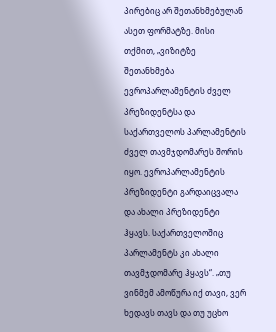პირებიც არ შეთანხმებულან ასეთ ფორმატზე. მისი თქმით, „ვიზიტზე შეთანხმება ევროპარლამენტის ძველ პრეზიდენტსა და საქართველოს პარლამენტის ძველ თავმჯდომარეს შორის იყო. ევროპარლამენტის პრეზიდენტი გარდაიცვალა და ახალი პრეზიდენტი ჰყავს. საქართველოშიც პარლამენტს კი ახალი თავმჯდომარე ჰყავს“. „თუ ვინმემ ამოწურა იქ თავი, ვერ ხედავს თავს და თუ უცხო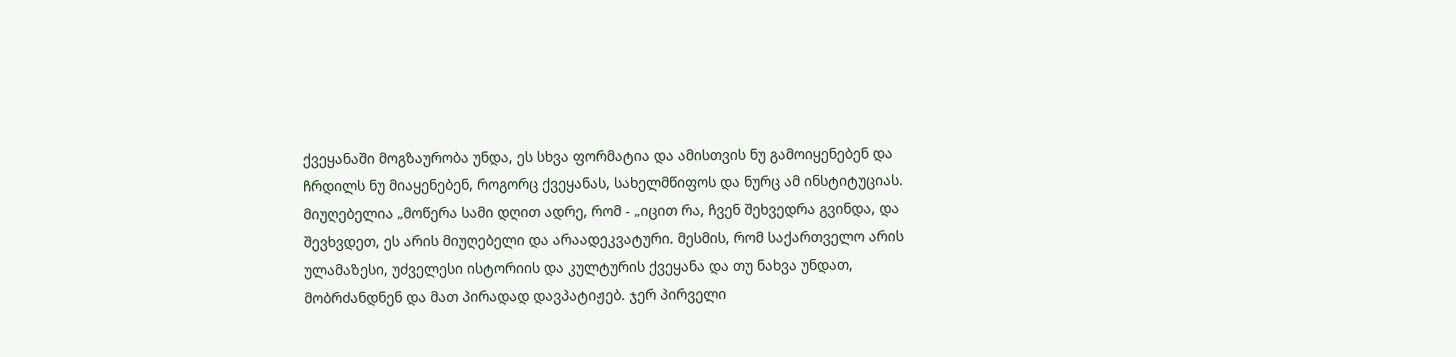ქვეყანაში მოგზაურობა უნდა, ეს სხვა ფორმატია და ამისთვის ნუ გამოიყენებენ და ჩრდილს ნუ მიაყენებენ, როგორც ქვეყანას, სახელმწიფოს და ნურც ამ ინსტიტუციას. მიუღებელია „მოწერა სამი დღით ადრე, რომ - „იცით რა, ჩვენ შეხვედრა გვინდა, და შევხვდეთ, ეს არის მიუღებელი და არაადეკვატური. მესმის, რომ საქართველო არის ულამაზესი, უძველესი ისტორიის და კულტურის ქვეყანა და თუ ნახვა უნდათ, მობრძანდნენ და მათ პირადად დავპატიჟებ. ჯერ პირველი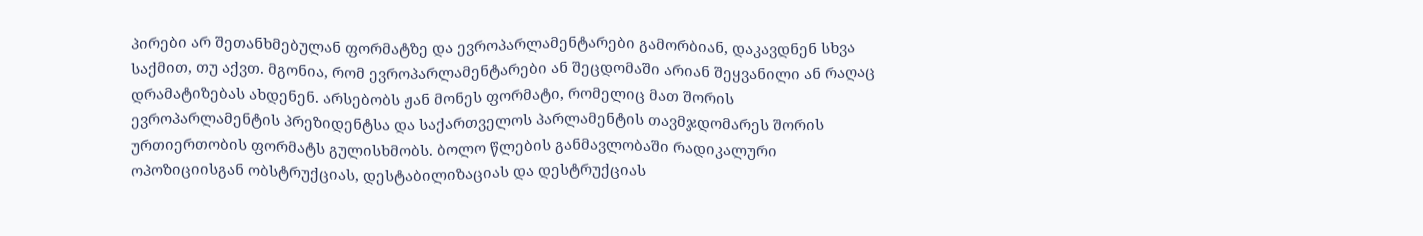პირები არ შეთანხმებულან ფორმატზე და ევროპარლამენტარები გამორბიან, დაკავდნენ სხვა საქმით, თუ აქვთ. მგონია, რომ ევროპარლამენტარები ან შეცდომაში არიან შეყვანილი ან რაღაც დრამატიზებას ახდენენ. არსებობს ჟან მონეს ფორმატი, რომელიც მათ შორის ევროპარლამენტის პრეზიდენტსა და საქართველოს პარლამენტის თავმჯდომარეს შორის ურთიერთობის ფორმატს გულისხმობს. ბოლო წლების განმავლობაში რადიკალური ოპოზიციისგან ობსტრუქციას, დესტაბილიზაციას და დესტრუქციას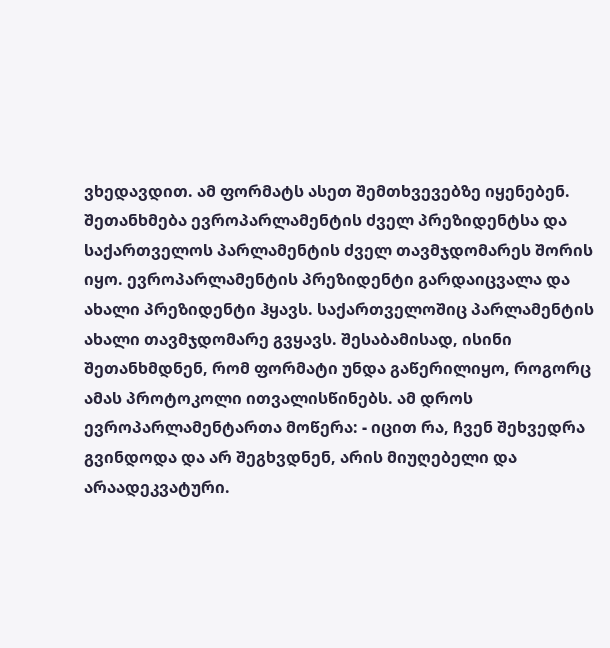ვხედავდით. ამ ფორმატს ასეთ შემთხვევებზე იყენებენ. შეთანხმება ევროპარლამენტის ძველ პრეზიდენტსა და საქართველოს პარლამენტის ძველ თავმჯდომარეს შორის იყო. ევროპარლამენტის პრეზიდენტი გარდაიცვალა და ახალი პრეზიდენტი ჰყავს. საქართველოშიც პარლამენტის ახალი თავმჯდომარე გვყავს. შესაბამისად, ისინი შეთანხმდნენ, რომ ფორმატი უნდა გაწერილიყო, როგორც ამას პროტოკოლი ითვალისწინებს. ამ დროს ევროპარლამენტართა მოწერა: - იცით რა, ჩვენ შეხვედრა გვინდოდა და არ შეგხვდნენ, არის მიუღებელი და არაადეკვატური.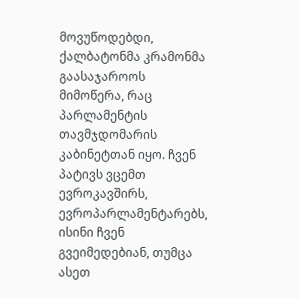მოვუწოდებდი, ქალბატონმა კრამონმა გაასაჯაროოს მიმოწერა, რაც პარლამენტის თავმჯდომარის კაბინეტთან იყო. ჩვენ პატივს ვცემთ ევროკავშირს, ევროპარლამენტარებს, ისინი ჩვენ გვეიმედებიან, თუმცა ასეთ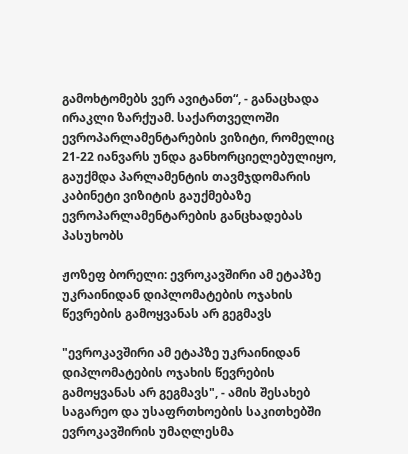გამოხტომებს ვერ ავიტანთ“, - განაცხადა ირაკლი ზარქუამ. საქართველოში ევროპარლამენტარების ვიზიტი, რომელიც 21-22 იანვარს უნდა განხორციელებულიყო, გაუქმდა პარლამენტის თავმჯდომარის კაბინეტი ვიზიტის გაუქმებაზე ევროპარლამენტარების განცხადებას პასუხობს

ჟოზეფ ბორელი: ევროკავშირი ამ ეტაპზე უკრაინიდან დიპლომატების ოჯახის წევრების გამოყვანას არ გეგმავს

"ევროკავშირი ამ ეტაპზე უკრაინიდან დიპლომატების ოჯახის წევრების გამოყვანას არ გეგმავს", - ამის შესახებ საგარეო და უსაფრთხოების საკითხებში ევროკავშირის უმაღლესმა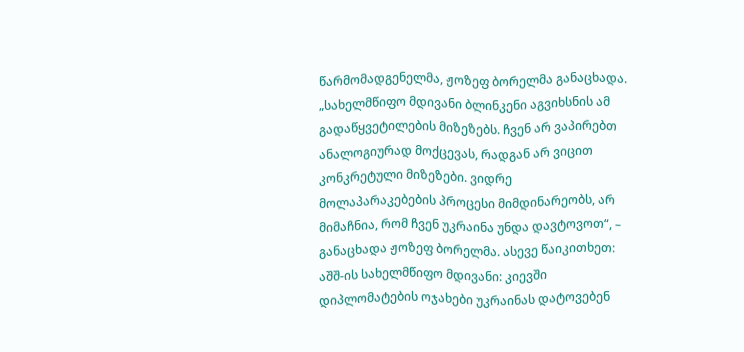წარმომადგენელმა, ჟოზეფ ბორელმა განაცხადა. „სახელმწიფო მდივანი ბლინკენი აგვიხსნის ამ გადაწყვეტილების მიზეზებს. ჩვენ არ ვაპირებთ ანალოგიურად მოქცევას, რადგან არ ვიცით კონკრეტული მიზეზები. ვიდრე მოლაპარაკებების პროცესი მიმდინარეობს, არ მიმაჩნია, რომ ჩვენ უკრაინა უნდა დავტოვოთ“, – განაცხადა ჟოზეფ ბორელმა. ასევე წაიკითხეთ: აშშ-ის სახელმწიფო მდივანი: კიევში დიპლომატების ოჯახები უკრაინას დატოვებენ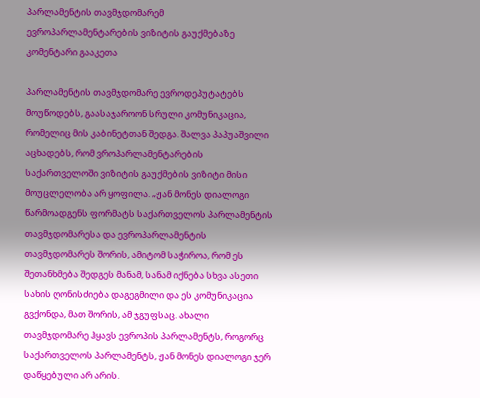პარლამენტის თავმჯდომარემ ევროპარლამენტარების ვიზიტის გაუქმებაზე კომენტარი გააკეთა

პარლამენტის თავმჯდომარე ევროდეპუტატებს მოუწოდებს, გაასაჯაროონ სრული კომუნიკაცია, რომელიც მის კაბინეტთან შედგა. შალვა პაპუაშვილი აცხადებს, რომ ვროპარლამენტარების საქართველოში ვიზიტის გაუქმების ვიზიტი მისი მოუცლელობა არ ყოფილა. „ჟან მონეს დიალოგი წარმოადგენს ფორმატს საქართველოს პარლამენტის თავმჯდომარესა და ევროპარლამენტის თავმჯდომარეს შორის, ამიტომ საჭიროა, რომ ეს შეთანხმება შედგეს მანამ, სანამ იქნება სხვა ასეთი სახის ღონისძიება დაგეგმილი და ეს კომუნიკაცია გვქონდა, მათ შორის, ამ ჯგუფსაც. ახალი თავმჯდომარე ჰყავს ევროპის პარლამენტს, როგორც საქართველოს პარლამენტს, ჟან მონეს დიალოგი ჯერ დაწყებული არ არის.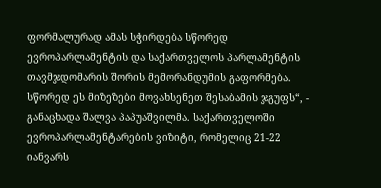ფორმალურად ამას სჭირდება სწორედ ევროპარლამენტის და საქართველოს პარლამენტის თავმჯდომარის შორის მემორანდუმის გაფორმება. სწორედ ეს მიზეზები მოვახსენეთ შესაბამის ჯგუფს“, - განაცხადა შალვა პაპუაშვილმა. საქართველოში ევროპარლამენტარების ვიზიტი, რომელიც 21-22 იანვარს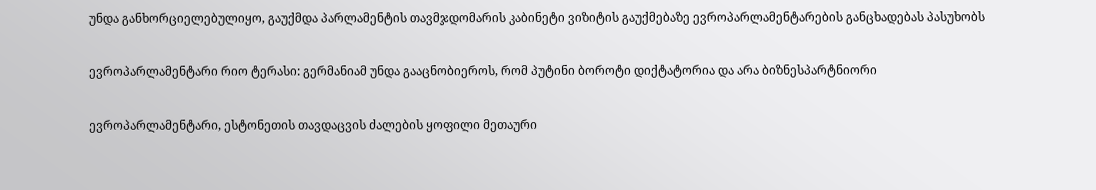უნდა განხორციელებულიყო, გაუქმდა პარლამენტის თავმჯდომარის კაბინეტი ვიზიტის გაუქმებაზე ევროპარლამენტარების განცხადებას პასუხობს

ევროპარლამენტარი რიო ტერასი: გერმანიამ უნდა გააცნობიეროს, რომ პუტინი ბოროტი დიქტატორია და არა ბიზნესპარტნიორი

ევროპარლამენტარი, ესტონეთის თავდაცვის ძალების ყოფილი მეთაური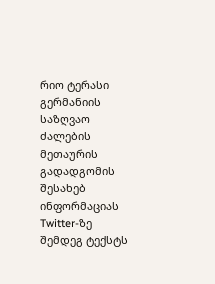რიო ტერასი გერმანიის საზღვაო ძალების მეთაურის გადადგომის შესახებ ინფორმაციას Twitter-ზე შემდეგ ტექსტს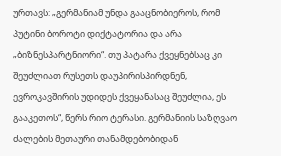ურთავს: „გერმანიამ უნდა გააცნობიეროს, რომ პუტინი ბოროტი დიქტატორია და არა „ბიზნესპარტნიორი“. თუ პატარა ქვეყნებსაც კი შეუძლიათ რუსეთს დაუპირისპირდნენ, ევროკავშირის უდიდეს ქვეყანასაც შეუძლია, ეს გააკეთოს“, წერს რიო ტერასი. გერმანიის საზღვაო ძალების მეთაური თანამდებობიდან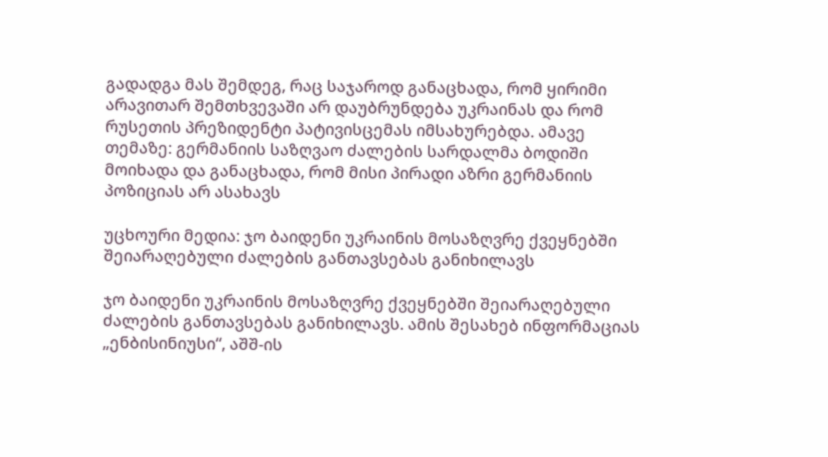გადადგა მას შემდეგ, რაც საჯაროდ განაცხადა, რომ ყირიმი არავითარ შემთხვევაში არ დაუბრუნდება უკრაინას და რომ რუსეთის პრეზიდენტი პატივისცემას იმსახურებდა. ამავე თემაზე: გერმანიის საზღვაო ძალების სარდალმა ბოდიში მოიხადა და განაცხადა, რომ მისი პირადი აზრი გერმანიის პოზიციას არ ასახავს

უცხოური მედია: ჯო ბაიდენი უკრაინის მოსაზღვრე ქვეყნებში შეიარაღებული ძალების განთავსებას განიხილავს

ჯო ბაიდენი უკრაინის მოსაზღვრე ქვეყნებში შეიარაღებული ძალების განთავსებას განიხილავს. ამის შესახებ ინფორმაციას „ენბისინიუსი“, აშშ-ის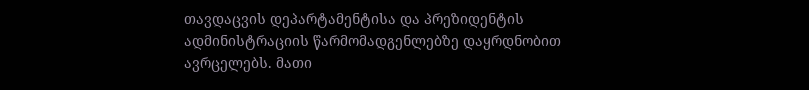თავდაცვის დეპარტამენტისა და პრეზიდენტის ადმინისტრაციის წარმომადგენლებზე დაყრდნობით ავრცელებს. მათი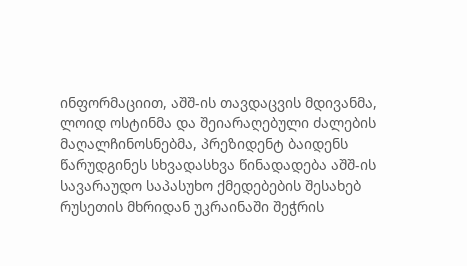ინფორმაციით, აშშ-ის თავდაცვის მდივანმა, ლოიდ ოსტინმა და შეიარაღებული ძალების მაღალჩინოსნებმა, პრეზიდენტ ბაიდენს წარუდგინეს სხვადასხვა წინადადება აშშ-ის სავარაუდო საპასუხო ქმედებების შესახებ რუსეთის მხრიდან უკრაინაში შეჭრის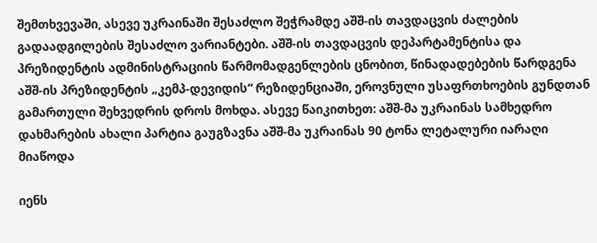შემთხვევაში, ასევე უკრაინაში შესაძლო შეჭრამდე აშშ-ის თავდაცვის ძალების გადაადგილების შესაძლო ვარიანტები. აშშ-ის თავდაცვის დეპარტამენტისა და პრეზიდენტის ადმინისტრაციის წარმომადგენლების ცნობით, წინადადებების წარდგენა აშშ-ის პრეზიდენტის „კემპ-დევიდის“ რეზიდენციაში, ეროვნული უსაფრთხოების გუნდთან გამართული შეხვედრის დროს მოხდა. ასევე წაიკითხეთ: აშშ-მა უკრაინას სამხედრო დახმარების ახალი პარტია გაუგზავნა აშშ-მა უკრაინას 90 ტონა ლეტალური იარაღი მიაწოდა

იენს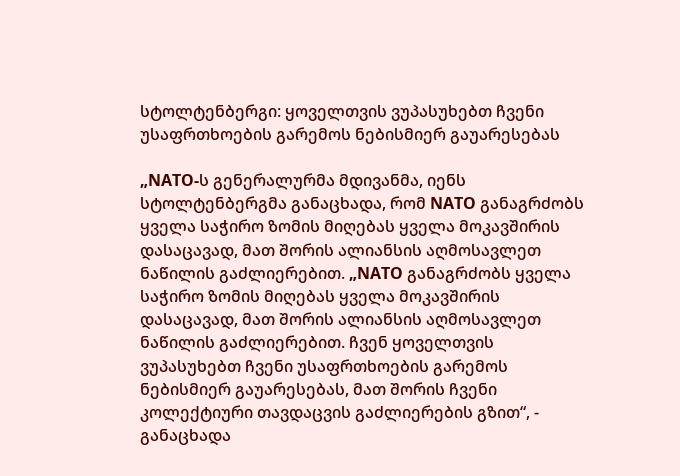სტოლტენბერგი: ყოველთვის ვუპასუხებთ ჩვენი უსაფრთხოების გარემოს ნებისმიერ გაუარესებას

„NATO-ს გენერალურმა მდივანმა, იენს სტოლტენბერგმა განაცხადა, რომ NATO განაგრძობს ყველა საჭირო ზომის მიღებას ყველა მოკავშირის დასაცავად, მათ შორის ალიანსის აღმოსავლეთ ნაწილის გაძლიერებით. „NATO განაგრძობს ყველა საჭირო ზომის მიღებას ყველა მოკავშირის დასაცავად, მათ შორის ალიანსის აღმოსავლეთ ნაწილის გაძლიერებით. ჩვენ ყოველთვის ვუპასუხებთ ჩვენი უსაფრთხოების გარემოს ნებისმიერ გაუარესებას, მათ შორის ჩვენი კოლექტიური თავდაცვის გაძლიერების გზით“, - განაცხადა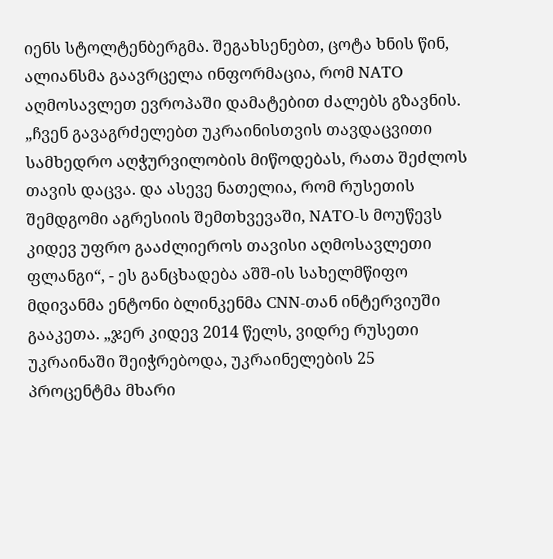იენს სტოლტენბერგმა. შეგახსენებთ, ცოტა ხნის წინ, ალიანსმა გაავრცელა ინფორმაცია, რომ NATO აღმოსავლეთ ევროპაში დამატებით ძალებს გზავნის. „ჩვენ გავაგრძელებთ უკრაინისთვის თავდაცვითი სამხედრო აღჭურვილობის მიწოდებას, რათა შეძლოს თავის დაცვა. და ასევე ნათელია, რომ რუსეთის შემდგომი აგრესიის შემთხვევაში, NATO-ს მოუწევს კიდევ უფრო გააძლიეროს თავისი აღმოსავლეთი ფლანგი“, - ეს განცხადება აშშ-ის სახელმწიფო მდივანმა ენტონი ბლინკენმა CNN-თან ინტერვიუში გააკეთა. „ჯერ კიდევ 2014 წელს, ვიდრე რუსეთი უკრაინაში შეიჭრებოდა, უკრაინელების 25 პროცენტმა მხარი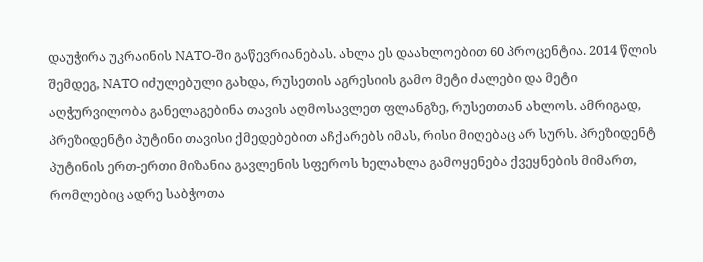დაუჭირა უკრაინის NATO-ში გაწევრიანებას. ახლა ეს დაახლოებით 60 პროცენტია. 2014 წლის შემდეგ, NATO იძულებული გახდა, რუსეთის აგრესიის გამო მეტი ძალები და მეტი აღჭურვილობა განელაგებინა თავის აღმოსავლეთ ფლანგზე, რუსეთთან ახლოს. ამრიგად, პრეზიდენტი პუტინი თავისი ქმედებებით აჩქარებს იმას, რისი მიღებაც არ სურს. პრეზიდენტ პუტინის ერთ-ერთი მიზანია გავლენის სფეროს ხელახლა გამოყენება ქვეყნების მიმართ, რომლებიც ადრე საბჭოთა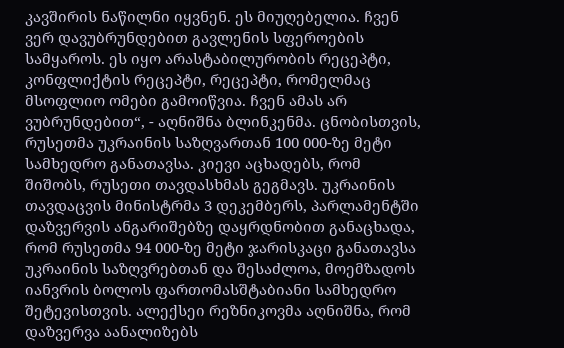კავშირის ნაწილნი იყვნენ. ეს მიუღებელია. ჩვენ ვერ დავუბრუნდებით გავლენის სფეროების სამყაროს. ეს იყო არასტაბილურობის რეცეპტი, კონფლიქტის რეცეპტი, რეცეპტი, რომელმაც მსოფლიო ომები გამოიწვია. ჩვენ ამას არ ვუბრუნდებით“, - აღნიშნა ბლინკენმა. ცნობისთვის, რუსეთმა უკრაინის საზღვართან 100 000-ზე მეტი სამხედრო განათავსა. კიევი აცხადებს, რომ შიშობს, რუსეთი თავდასხმას გეგმავს. უკრაინის თავდაცვის მინისტრმა 3 დეკემბერს, პარლამენტში დაზვერვის ანგარიშებზე დაყრდნობით განაცხადა, რომ რუსეთმა 94 000-ზე მეტი ჯარისკაცი განათავსა უკრაინის საზღვრებთან და შესაძლოა, მოემზადოს იანვრის ბოლოს ფართომასშტაბიანი სამხედრო შეტევისთვის. ალექსეი რეზნიკოვმა აღნიშნა, რომ დაზვერვა აანალიზებს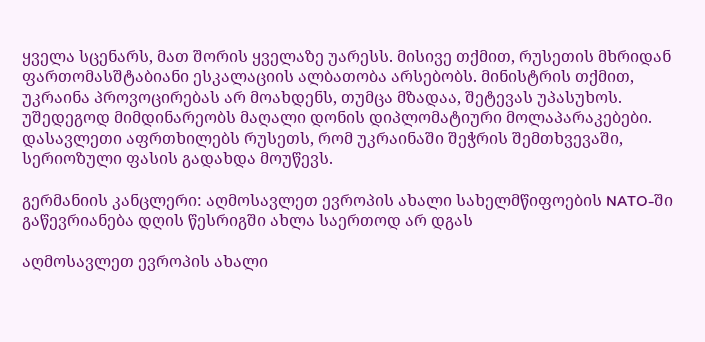ყველა სცენარს, მათ შორის ყველაზე უარესს. მისივე თქმით, რუსეთის მხრიდან ფართომასშტაბიანი ესკალაციის ალბათობა არსებობს. მინისტრის თქმით, უკრაინა პროვოცირებას არ მოახდენს, თუმცა მზადაა, შეტევას უპასუხოს. უშედეგოდ მიმდინარეობს მაღალი დონის დიპლომატიური მოლაპარაკებები. დასავლეთი აფრთხილებს რუსეთს, რომ უკრაინაში შეჭრის შემთხვევაში, სერიოზული ფასის გადახდა მოუწევს.

გერმანიის კანცლერი: აღმოსავლეთ ევროპის ახალი სახელმწიფოების NATO-ში გაწევრიანება დღის წესრიგში ახლა საერთოდ არ დგას

აღმოსავლეთ ევროპის ახალი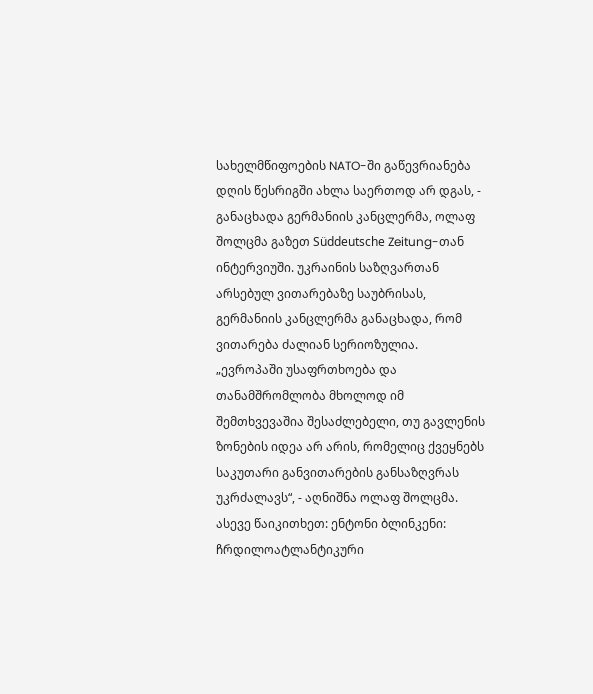სახელმწიფოების NATO-ში გაწევრიანება დღის წესრიგში ახლა საერთოდ არ დგას, - განაცხადა გერმანიის კანცლერმა, ოლაფ შოლცმა გაზეთ Süddeutsche Zeitung-თან ინტერვიუში. უკრაინის საზღვართან არსებულ ვითარებაზე საუბრისას, გერმანიის კანცლერმა განაცხადა, რომ ვითარება ძალიან სერიოზულია. „ევროპაში უსაფრთხოება და თანამშრომლობა მხოლოდ იმ შემთხვევაშია შესაძლებელი, თუ გავლენის ზონების იდეა არ არის, რომელიც ქვეყნებს საკუთარი განვითარების განსაზღვრას უკრძალავს“, - აღნიშნა ოლაფ შოლცმა. ასევე წაიკითხეთ: ენტონი ბლინკენი: ჩრდილოატლანტიკური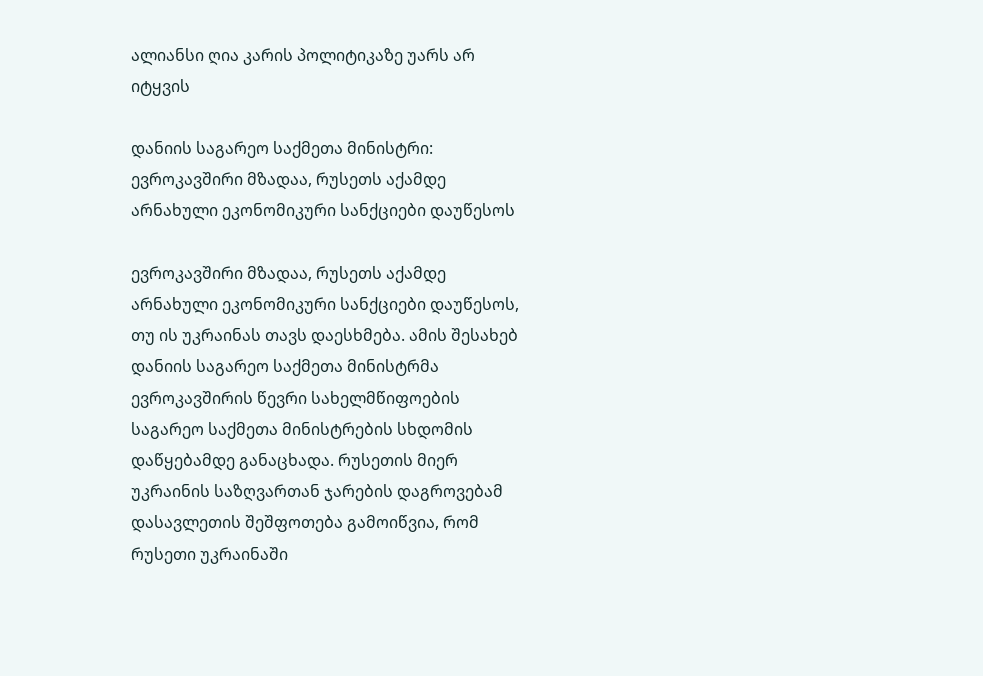ალიანსი ღია კარის პოლიტიკაზე უარს არ იტყვის

დანიის საგარეო საქმეთა მინისტრი: ევროკავშირი მზადაა, რუსეთს აქამდე არნახული ეკონომიკური სანქციები დაუწესოს

ევროკავშირი მზადაა, რუსეთს აქამდე არნახული ეკონომიკური სანქციები დაუწესოს, თუ ის უკრაინას თავს დაესხმება. ამის შესახებ დანიის საგარეო საქმეთა მინისტრმა ევროკავშირის წევრი სახელმწიფოების საგარეო საქმეთა მინისტრების სხდომის დაწყებამდე განაცხადა. რუსეთის მიერ უკრაინის საზღვართან ჯარების დაგროვებამ დასავლეთის შეშფოთება გამოიწვია, რომ რუსეთი უკრაინაში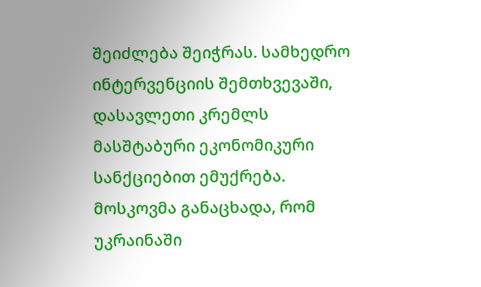შეიძლება შეიჭრას. სამხედრო ინტერვენციის შემთხვევაში, დასავლეთი კრემლს მასშტაბური ეკონომიკური სანქციებით ემუქრება. მოსკოვმა განაცხადა, რომ უკრაინაში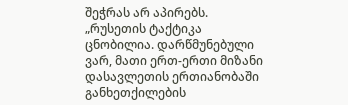შეჭრას არ აპირებს. „რუსეთის ტაქტიკა ცნობილია. დარწმუნებული ვარ, მათი ერთ-ერთი მიზანი დასავლეთის ერთიანობაში განხეთქილების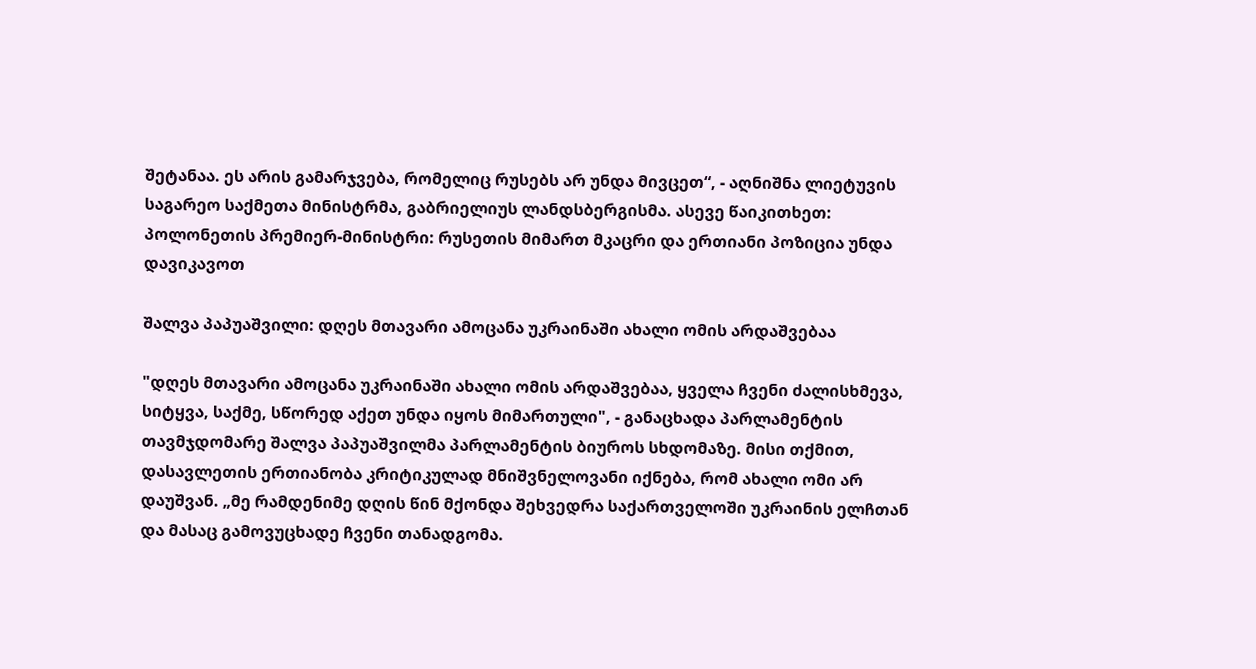შეტანაა. ეს არის გამარჯვება, რომელიც რუსებს არ უნდა მივცეთ“, - აღნიშნა ლიეტუვის საგარეო საქმეთა მინისტრმა, გაბრიელიუს ლანდსბერგისმა. ასევე წაიკითხეთ: პოლონეთის პრემიერ-მინისტრი: რუსეთის მიმართ მკაცრი და ერთიანი პოზიცია უნდა დავიკავოთ

შალვა პაპუაშვილი: დღეს მთავარი ამოცანა უკრაინაში ახალი ომის არდაშვებაა

"დღეს მთავარი ამოცანა უკრაინაში ახალი ომის არდაშვებაა, ყველა ჩვენი ძალისხმევა, სიტყვა, საქმე, სწორედ აქეთ უნდა იყოს მიმართული", - განაცხადა პარლამენტის თავმჯდომარე შალვა პაპუაშვილმა პარლამენტის ბიუროს სხდომაზე. მისი თქმით, დასავლეთის ერთიანობა კრიტიკულად მნიშვნელოვანი იქნება, რომ ახალი ომი არ დაუშვან. „მე რამდენიმე დღის წინ მქონდა შეხვედრა საქართველოში უკრაინის ელჩთან და მასაც გამოვუცხადე ჩვენი თანადგომა.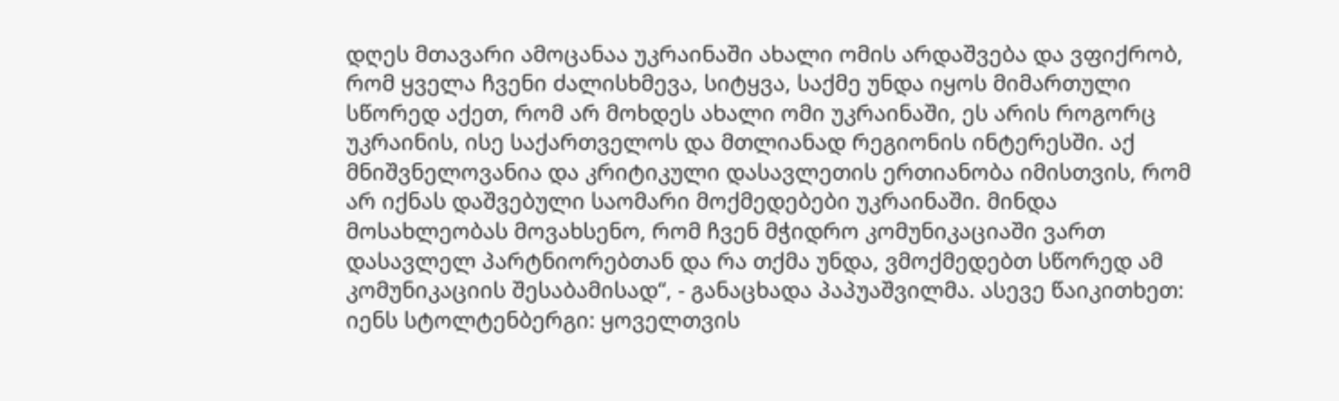დღეს მთავარი ამოცანაა უკრაინაში ახალი ომის არდაშვება და ვფიქრობ, რომ ყველა ჩვენი ძალისხმევა, სიტყვა, საქმე უნდა იყოს მიმართული სწორედ აქეთ, რომ არ მოხდეს ახალი ომი უკრაინაში, ეს არის როგორც უკრაინის, ისე საქართველოს და მთლიანად რეგიონის ინტერესში. აქ მნიშვნელოვანია და კრიტიკული დასავლეთის ერთიანობა იმისთვის, რომ არ იქნას დაშვებული საომარი მოქმედებები უკრაინაში. მინდა მოსახლეობას მოვახსენო, რომ ჩვენ მჭიდრო კომუნიკაციაში ვართ დასავლელ პარტნიორებთან და რა თქმა უნდა, ვმოქმედებთ სწორედ ამ კომუნიკაციის შესაბამისად“, - განაცხადა პაპუაშვილმა. ასევე წაიკითხეთ: იენს სტოლტენბერგი: ყოველთვის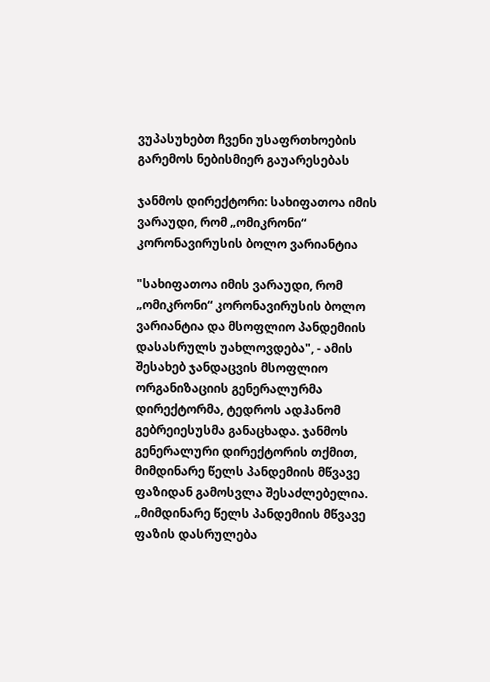ვუპასუხებთ ჩვენი უსაფრთხოების გარემოს ნებისმიერ გაუარესებას

ჯანმოს დირექტორი: სახიფათოა იმის ვარაუდი, რომ „ომიკრონი“ კორონავირუსის ბოლო ვარიანტია

"სახიფათოა იმის ვარაუდი, რომ „ომიკრონი“ კორონავირუსის ბოლო ვარიანტია და მსოფლიო პანდემიის დასასრულს უახლოვდება", - ამის შესახებ ჯანდაცვის მსოფლიო ორგანიზაციის გენერალურმა დირექტორმა, ტედროს ადჰანომ გებრეიესუსმა განაცხადა. ჯანმოს გენერალური დირექტორის თქმით, მიმდინარე წელს პანდემიის მწვავე ფაზიდან გამოსვლა შესაძლებელია. „მიმდინარე წელს პანდემიის მწვავე ფაზის დასრულება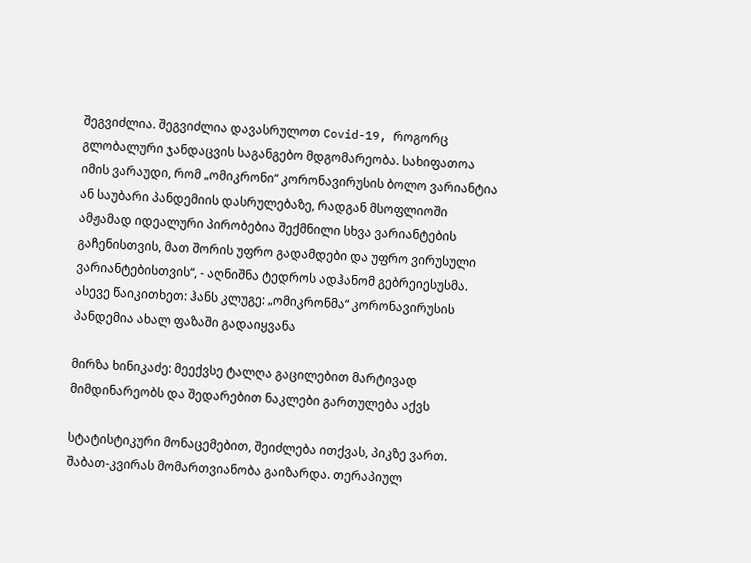შეგვიძლია. შეგვიძლია დავასრულოთ Covid-19, როგორც გლობალური ჯანდაცვის საგანგებო მდგომარეობა. სახიფათოა იმის ვარაუდი, რომ „ომიკრონი“ კორონავირუსის ბოლო ვარიანტია ან საუბარი პანდემიის დასრულებაზე, რადგან მსოფლიოში ამჟამად იდეალური პირობებია შექმნილი სხვა ვარიანტების გაჩენისთვის, მათ შორის უფრო გადამდები და უფრო ვირუსული ვარიანტებისთვის“, - აღნიშნა ტედროს ადჰანომ გებრეიესუსმა. ასევე წაიკითხეთ: ჰანს კლუგე: „ომიკრონმა“ კორონავირუსის პანდემია ახალ ფაზაში გადაიყვანა

მირზა ხინიკაძე: მეექვსე ტალღა გაცილებით მარტივად მიმდინარეობს და შედარებით ნაკლები გართულება აქვს

სტატისტიკური მონაცემებით, შეიძლება ითქვას, პიკზე ვართ. შაბათ-კვირას მომართვიანობა გაიზარდა. თერაპიულ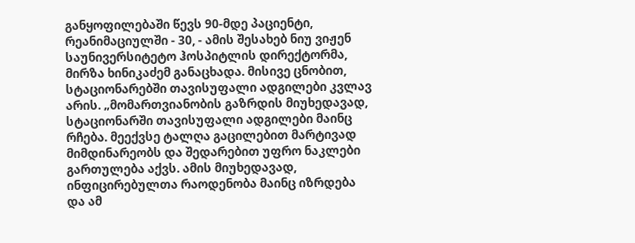განყოფილებაში წევს 90-მდე პაციენტი, რეანიმაციულში - 30, - ამის შესახებ ნიუ ვიჟენ საუნივერსიტეტო ჰოსპიტლის დირექტორმა, მირზა ხინიკაძემ განაცხადა. მისივე ცნობით, სტაციონარებში თავისუფალი ადგილები კვლავ არის. „მომართვიანობის გაზრდის მიუხედავად, სტაციონარში თავისუფალი ადგილები მაინც რჩება. მეექვსე ტალღა გაცილებით მარტივად მიმდინარეობს და შედარებით უფრო ნაკლები გართულება აქვს. ამის მიუხედავად, ინფიცირებულთა რაოდენობა მაინც იზრდება და ამ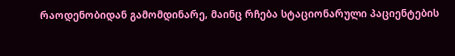რაოდენობიდან გამომდინარე, მაინც რჩება სტაციონარული პაციენტების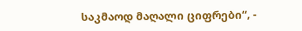საკმაოდ მაღალი ციფრები“, -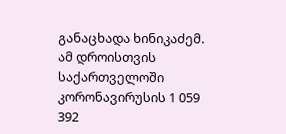განაცხადა ხინიკაძემ. ამ დროისთვის საქართველოში კორონავირუსის 1 059 392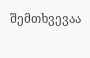შემთხვევაა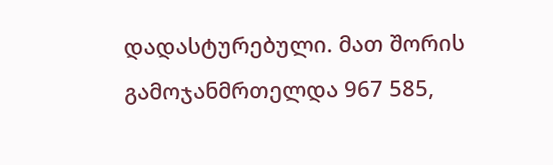დადასტურებული. მათ შორის გამოჯანმრთელდა 967 585,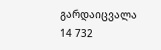გარდაიცვალა 14 732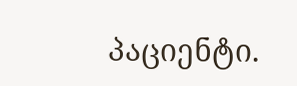პაციენტი.